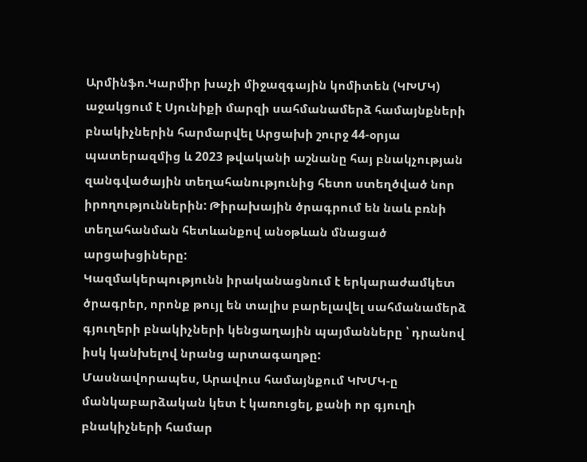Արմինֆո.Կարմիր խաչի միջազգային կոմիտեն (ԿԽՄԿ) աջակցում է Սյունիքի մարզի սահմանամերձ համայնքների բնակիչներին հարմարվել Արցախի շուրջ 44-օրյա պատերազմից և 2023 թվականի աշնանը հայ բնակչության զանգվածային տեղահանությունից հետո ստեղծված նոր իրողություններին: Թիրախային ծրագրում են նաև բռնի տեղահանման հետևանքով անօթևան մնացած արցախցիները:
Կազմակերպությունն իրականացնում է երկարաժամկետ ծրագրեր, որոնք թույլ են տալիս բարելավել սահմանամերձ գյուղերի բնակիչների կենցաղային պայմանները ՝ դրանով իսկ կանխելով նրանց արտագաղթը:
Մասնավորապես, Արավուս համայնքում ԿԽՄԿ-ը մանկաբարձական կետ է կառուցել, քանի որ գյուղի բնակիչների համար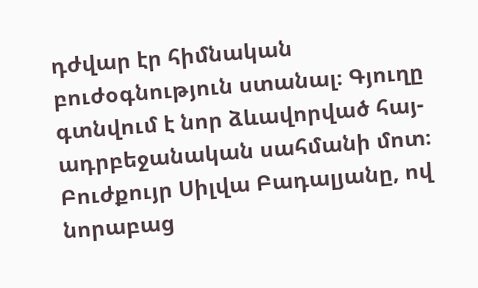դժվար էր հիմնական բուժօգնություն ստանալ։ Գյուղը գտնվում է նոր ձևավորված հայ-ադրբեջանական սահմանի մոտ։
Բուժքույր Սիլվա Բադալյանը, ով նորաբաց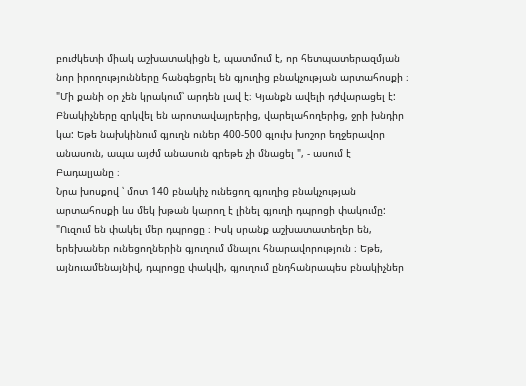բուժկետի միակ աշխատակիցն է, պատմում է, որ հետպատերազմյան նոր իրողությունները հանգեցրել են գյուղից բնակչության արտահոսքի ։ "Մի քանի օր չեն կրակում՝ արդեն լավ է։ Կյանքն ավելի դժվարացել է: Բնակիչները զրկվել են արոտավայրերից, վարելահողերից, ջրի խնդիր կա: Եթե նախկինում գյուղն ուներ 400-500 գլուխ խոշոր եղջերավոր անասուն, ապա այժմ անասուն գրեթե չի մնացել ", - ասում է Բադալյանը ։
Նրա խոսքով ՝ մոտ 140 բնակիչ ունեցող գյուղից բնակչության արտահոսքի ևս մեկ խթան կարող է լինել գյուղի դպրոցի փակումը: "Ուզում են փակել մեր դպրոցը ։ Իսկ սրանք աշխատատեղեր են, երեխաներ ունեցողներին գյուղում մնալու հնարավորություն ։ Եթե, այնուամենայնիվ, դպրոցը փակվի, գյուղում ընդհանրապես բնակիչներ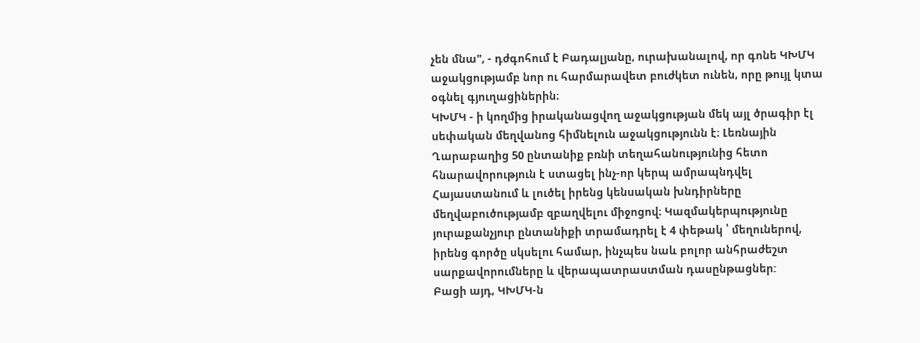չեն մնա", - դժգոհում է Բադալյանը, ուրախանալով, որ գոնե ԿԽՄԿ աջակցությամբ նոր ու հարմարավետ բուժկետ ունեն, որը թույլ կտա օգնել գյուղացիներին։
ԿԽՄԿ - ի կողմից իրականացվող աջակցության մեկ այլ ծրագիր էլ սեփական մեղվանոց հիմնելուն աջակցությունն է։ Լեռնային Ղարաբաղից 50 ընտանիք բռնի տեղահանությունից հետո հնարավորություն է ստացել ինչ-որ կերպ ամրապնդվել Հայաստանում և լուծել իրենց կենսական խնդիրները մեղվաբուծությամբ զբաղվելու միջոցով։ Կազմակերպությունը յուրաքանչյուր ընտանիքի տրամադրել է 4 փեթակ ՝ մեղուներով, իրենց գործը սկսելու համար, ինչպես նաև բոլոր անհրաժեշտ սարքավորումները և վերապատրաստման դասընթացներ:
Բացի այդ, ԿԽՄԿ-ն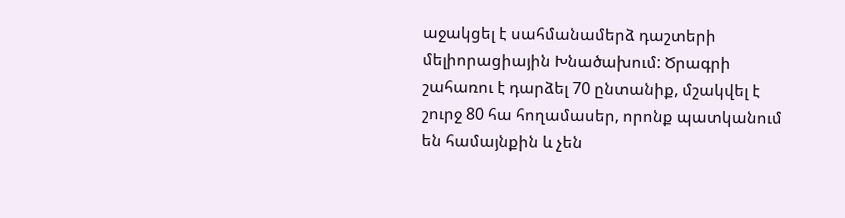աջակցել է սահմանամերձ դաշտերի մելիորացիային Խնածախում: Ծրագրի շահառու է դարձել 70 ընտանիք, մշակվել է շուրջ 80 հա հողամասեր, որոնք պատկանում են համայնքին և չեն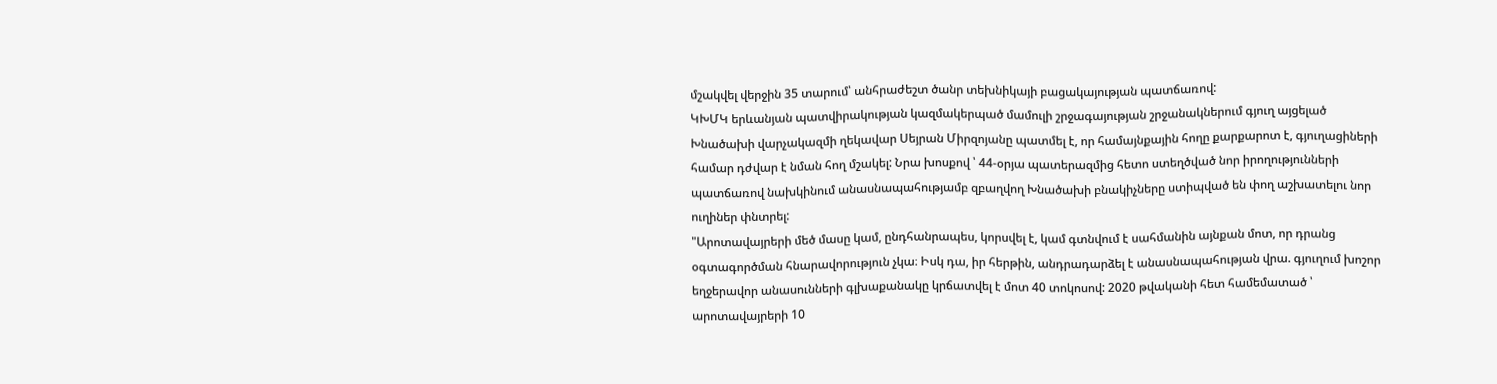մշակվել վերջին 35 տարում՝ անհրաժեշտ ծանր տեխնիկայի բացակայության պատճառով:
ԿԽՄԿ երևանյան պատվիրակության կազմակերպած մամուլի շրջագայության շրջանակներում գյուղ այցելած Խնածախի վարչակազմի ղեկավար Սեյրան Միրզոյանը պատմել է, որ համայնքային հողը քարքարոտ է, գյուղացիների համար դժվար է նման հող մշակել: Նրա խոսքով ՝ 44-օրյա պատերազմից հետո ստեղծված նոր իրողությունների պատճառով նախկինում անասնապահությամբ զբաղվող Խնածախի բնակիչները ստիպված են փող աշխատելու նոր ուղիներ փնտրել:
"Արոտավայրերի մեծ մասը կամ, ընդհանրապես, կորսվել է, կամ գտնվում է սահմանին այնքան մոտ, որ դրանց օգտագործման հնարավորություն չկա։ Իսկ դա, իր հերթին, անդրադարձել է անասնապահության վրա. գյուղում խոշոր եղջերավոր անասունների գլխաքանակը կրճատվել է մոտ 40 տոկոսով: 2020 թվականի հետ համեմատած ՝ արոտավայրերի 10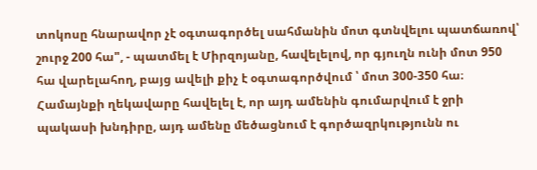տոկոսը հնարավոր չէ օգտագործել սահմանին մոտ գտնվելու պատճառով՝ շուրջ 200 հա", - պատմել է Միրզոյանը, հավելելով, որ գյուղն ունի մոտ 950 հա վարելահող, բայց ավելի քիչ է օգտագործվում ՝ մոտ 300-350 հա։
Համայնքի ղեկավարը հավելել է, որ այդ ամենին գումարվում է ջրի պակասի խնդիրը, այդ ամենը մեծացնում է գործազրկությունն ու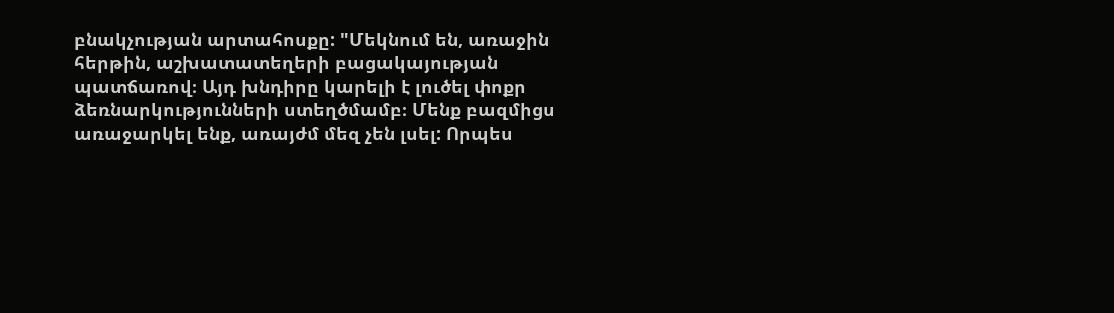բնակչության արտահոսքը: "Մեկնում են, առաջին հերթին, աշխատատեղերի բացակայության պատճառով։ Այդ խնդիրը կարելի է լուծել փոքր ձեռնարկությունների ստեղծմամբ։ Մենք բազմիցս առաջարկել ենք, առայժմ մեզ չեն լսել: Որպես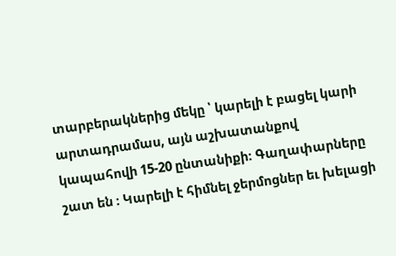տարբերակներից մեկը ՝ կարելի է բացել կարի արտադրամաս, այն աշխատանքով կապահովի 15-20 ընտանիքի։ Գաղափարները շատ են ։ Կարելի է հիմնել ջերմոցներ եւ խելացի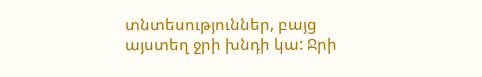տնտեսություններ, բայց այստեղ ջրի խնդի կա: Ջրի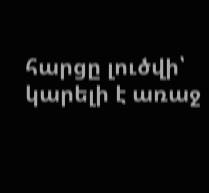հարցը լուծվի՝ կարելի է առաջ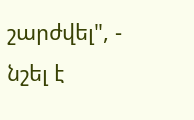շարժվել", - նշել է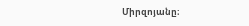Միրզոյանը։